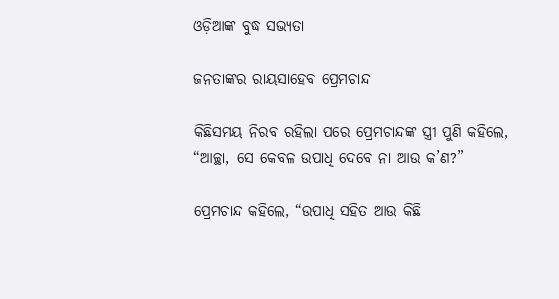ଓଡ଼ିଆଙ୍କ ବୁଦ୍ଧ ସଭ୍ୟତା

ଜନତାଙ୍କର ରାୟସାହେବ ପ୍ରେମଚାନ୍ଦ

କିଛିସମୟ ନିରବ ରହିଲା ପରେ ପ୍ରେମଚାନ୍ଦଙ୍କ ସ୍ତ୍ରୀ ପୁଣି କହିଲେ, “ଆଚ୍ଛା, ସେ କେବଳ ଉପାଧି ଦେବେ ନା ଆଉ କ’ଣ?”

ପ୍ରେମଚାନ୍ଦ କହିଲେ, “ଉପାଧି ସହିତ ଆଉ କିଛି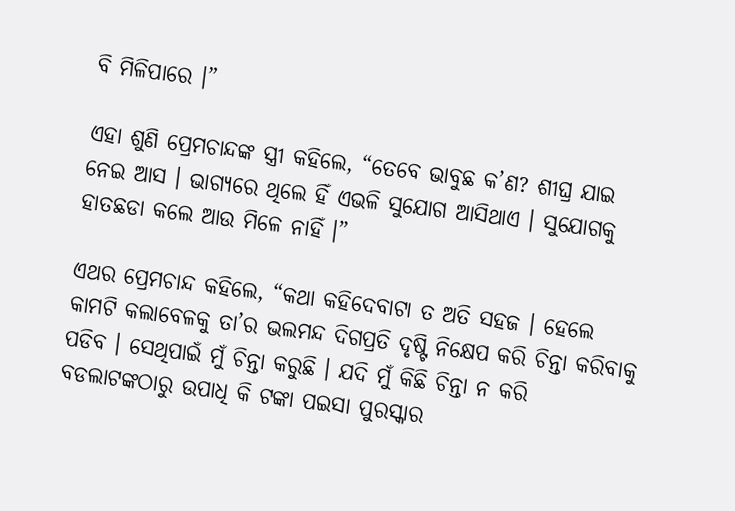ବି ମିଳିପାରେ ।”

ଏହା ଶୁଣି ପ୍ରେମଚାନ୍ଦଙ୍କ ସ୍ତ୍ରୀ କହିଲେ, “ତେବେ ଭାବୁଛ କ’ଣ? ଶୀଘ୍ର ଯାଇ ନେଇ ଆସ । ଭାଗ୍ୟରେ ଥିଲେ ହିଁ ଏଭଳି ସୁଯୋଗ ଆସିଥାଏ । ସୁଯୋଗକୁ ହାତଛଡା କଲେ ଆଉ ମିଳେ ନାହିଁ ।”

ଏଥର ପ୍ରେମଚାନ୍ଦ କହିଲେ, “କଥା କହିଦେବାଟା ତ ଅତି ସହଜ । ହେଲେ କାମଟି କଲାବେଳକୁ ତା’ର ଭଲମନ୍ଦ ଦିଗପ୍ରତି ଦୃଷ୍ଟି ନିକ୍ଷେପ କରି ଚିନ୍ତା କରିବାକୁ ପଡିବ । ସେଥିପାଇଁ ମୁଁ ଚିନ୍ତା କରୁଛି । ଯଦି ମୁଁ କିଛି ଚିନ୍ତା ନ କରି ବଡଲାଟଙ୍କଠାରୁ ଉପାଧି କି ଟଙ୍କା ପଇସା ପୁରସ୍କାର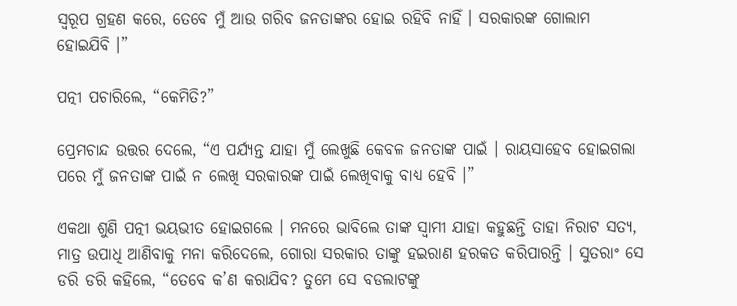ସ୍ୱରୂପ ଗ୍ରହଣ କରେ, ତେବେ ମୁଁ ଆଉ ଗରିବ ଜନତାଙ୍କର ହୋଇ ରହିବି ନାହିଁ । ସରକାରଙ୍କ ଗୋଲାମ ହୋଇଯିବି ।”

ପତ୍ନୀ ପଚାରିଲେ, “କେମିତି?”

ପ୍ରେମଚାନ୍ଦ ଉତ୍ତର ଦେଲେ, “ଏ ପର୍ଯ୍ୟନ୍ତ ଯାହା ମୁଁ ଲେଖୁଛି କେବଳ ଜନତାଙ୍କ ପାଇଁ । ରାୟସାହେବ ହୋଇଗଲା ପରେ ମୁଁ ଜନତାଙ୍କ ପାଇଁ ନ ଲେଖି ସରକାରଙ୍କ ପାଇଁ ଲେଖିବାକୁ ବାଧ୍ୟ ହେବି ।”

ଏକଥା ଶୁଣି ପତ୍ନୀ ଭୟଭୀତ ହୋଇଗଲେ । ମନରେ ଭାବିଲେ ତାଙ୍କ ସ୍ୱାମୀ ଯାହା କହୁଛନ୍ତି ତାହା ନିରାଟ ସତ୍ୟ, ମାତ୍ର ଉପାଧି ଆଣିବାକୁ ମନା କରିଦେଲେ, ଗୋରା ସରକାର ତାଙ୍କୁ ହଇରାଣ ହରକତ କରିପାରନ୍ତି । ସୁତରାଂ ସେ ଡରି ଡରି କହିଲେ, “ତେବେ କ’ଣ କରାଯିବ? ତୁମେ ସେ ବଡଲାଟଙ୍କୁ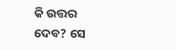କି ଉତ୍ତର ଦେବ? ସେ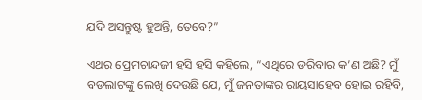ଯଦି ଅସନ୍ତୁଷ୍ଟ ହୁଅନ୍ତି, ତେବେ?”

ଏଥର ପ୍ରେମଚାନ୍ଦଜୀ ହସି ହସି କହିଲେ, “ଏଥିରେ ଡରିବାର କ’ଣ ଅଛି? ମୁଁ ବଡଲାଟଙ୍କୁ ଲେଖି ଦେଉଛି ଯେ, ମୁଁ ଜନତାଙ୍କର ରାୟସାହେବ ହୋଇ ରହିବି,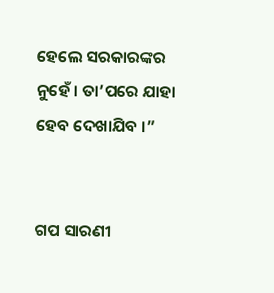ହେଲେ ସରକାରଙ୍କର ନୁହେଁ । ତା’ପରେ ଯାହା ହେବ ଦେଖାଯିବ ।”


ଗପ ସାରଣୀ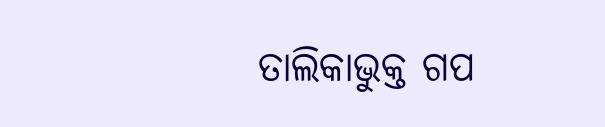ତାଲିକାଭୁକ୍ତ ଗପ